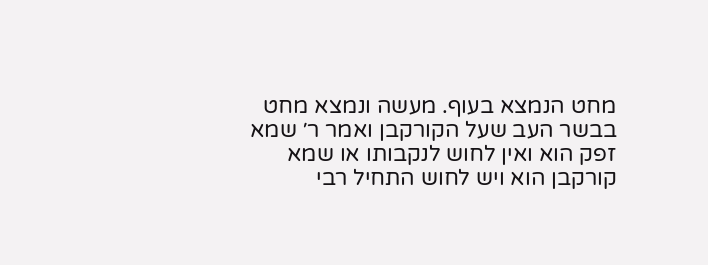מחט הנמצא בעוף. מעשה ונמצא מחט בבשר העב שעל הקורקבן ואמר ר׳ שמא זפק הוא ואין לחוש לנקבותו או שמא קורקבן הוא ויש לחוש התחיל רבי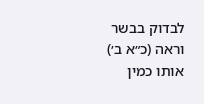לבדוק בבשר וראה (כ״א ב׳) אותו כמין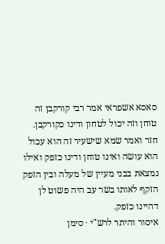סאסא אשפראי אמר רבי קורקבן זה טוחן וזה יכול לטחון ודינו כקורקבן. חזר ואמר שמא שישעיר זה הוא עכול הוא עושה ואינו טוחן ודינו כזפק ואילו נמצאת בבני מעיין של מעלה ובין הזפק הזקף לאותו בשר עב היה פשוט לן דהיינו כזפק.
איסור והיתר לרש"י · סימן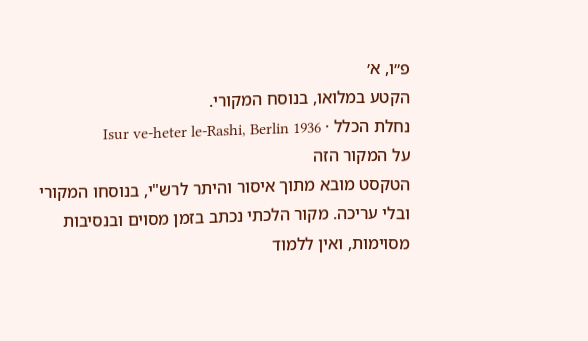פ״ו, א׳
הקטע במלואו, בנוסח המקורי.
נחלת הכלל · Isur ve-heter le-Rashi, Berlin 1936
על המקור הזה
הטקסט מובא מתוך איסור והיתר לרש"י, בנוסחו המקורי ובלי עריכה. מקור הלכתי נכתב בזמן מסוים ובנסיבות מסוימות, ואין ללמוד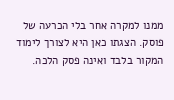ממנו למקרה אחר בלי הכרעה של פוסק. הצגתו כאן היא לצורך לימוד המקור בלבד ואינה פסק הלכה.